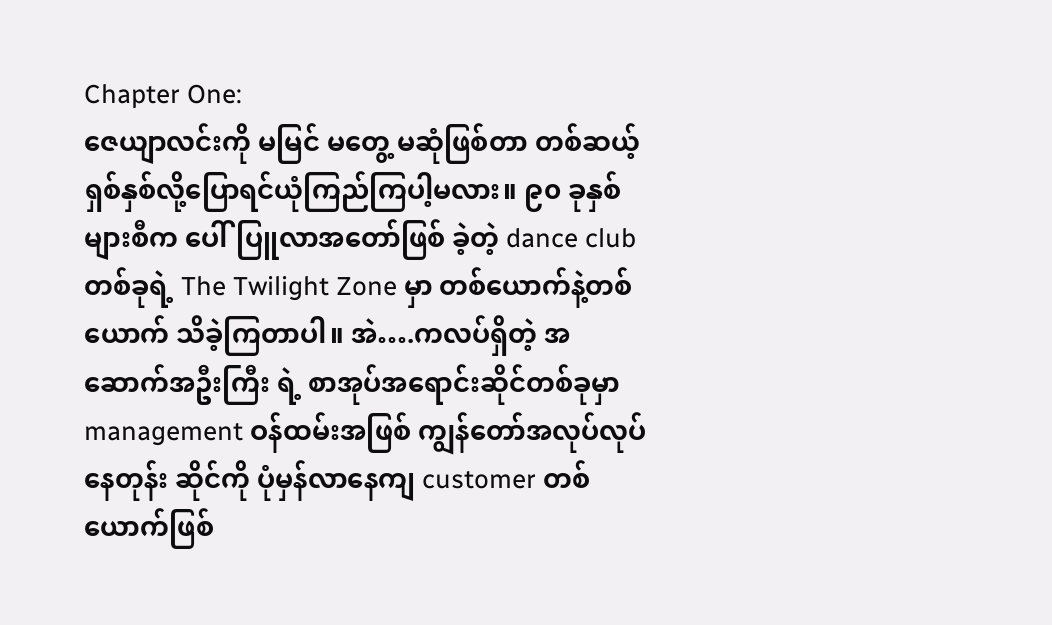Chapter One:
ဇေယျာလင်းကို မမြင် မတွေ့ မဆုံဖြစ်တာ တစ်ဆယ့်ရှစ်နှစ်လို့ပြောရင်ယုံကြည်ကြပါ့မလား။ ၉၀ ခုနှစ်များစီက ပေါ်ပြူလာအတော်ဖြစ် ခဲ့တဲ့ dance club တစ်ခုရဲ့ The Twilight Zone မှာ တစ်ယောက်နဲ့တစ်ယောက် သိခဲ့ကြတာပါ။ အဲ….ကလပ်ရှိတဲ့ အဆောက်အဦးကြီး ရဲ့ စာအုပ်အရောင်းဆိုင်တစ်ခုမှာ management ဝန်ထမ်းအဖြစ် ကျွန်တော်အလုပ်လုပ်နေတုန်း ဆိုင်ကို ပုံမှန်လာနေကျ customer တစ် ယောက်ဖြစ်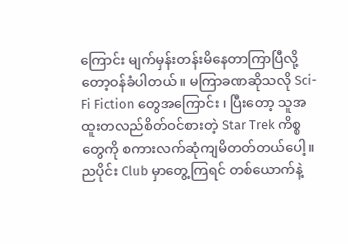ကြောင်း မျက်မှန်းတန်းမိနေတာကြာပြီလို့တော့ဝန်ခံပါတယ်။ မကြာခဏဆိုသလို Sci-Fi Fiction တွေအကြောင်း ၊ ပြီးတော့ သူအထူးတလည်စိတ်ဝင်စားတဲ့ Star Trek ကိစ္စတွေကို စကားလက်ဆုံကျမိတတ်တယ်ပေါ့။ ညပိုင်း Club မှာတွေ့ကြရင် တစ်ယောက်နဲ့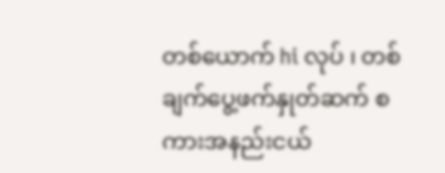တစ်ယောက် hi လုပ် ၊ တစ်ချက်ပွေ့ဖက်နှုတ်ဆက် စကားအနည်းငယ်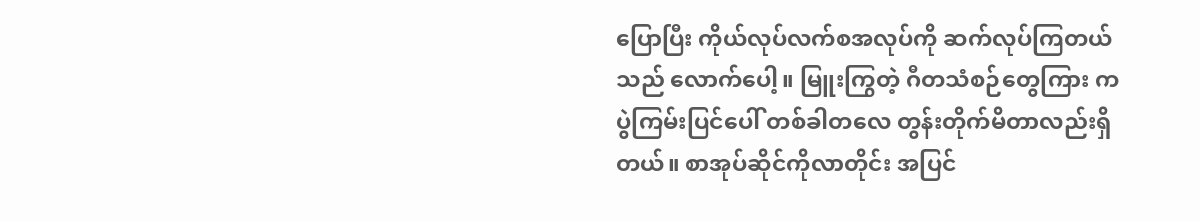ပြောပြီး ကိုယ်လုပ်လက်စအလုပ်ကို ဆက်လုပ်ကြတယ် သည် လောက်ပေါ့။ မြူးကြွတဲ့ ဂီတသံစဉ်တွေကြား ကပွဲကြမ်းပြင်ပေါ် တစ်ခါတလေ တွန်းတိုက်မိတာလည်းရှိတယ်။ စာအုပ်ဆိုင်ကိုလာတိုင်း အပြင်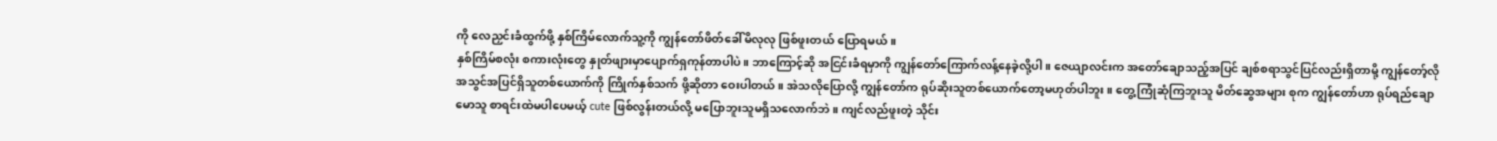ကို လေညှင်းခံထွက်ဖို့ နှစ်ကြိမ်လောက်သူ့ကို ကျွန်တော်ဖိတ်ခေါ်မိလုလု ဖြစ်ဖူးတယ် ပြောရမယ်။
နှစ်ကြိမ်စလုံး စကားလုံးတွေ နှုတ်ဖျားမှာပျောက်ရှကုန်တာပါပဲ။ ဘာကြောင့်ဆို အငြင်းခံရမှာကို ကျွန်တော်ကြောက်လန့်နေခဲ့လို့ပါ။ ဇေယျာလင်းက အတော်ချောသည့်အပြင် ချစ်စရာသွင်ပြင်လည်းရှိတာမို့ ကျွန်တော့်လိုအသွင်အပြင်ရှိသူတစ်ယောက်ကို ကြိုက်နှစ်သက် ဖို့ဆိုတာ ဝေးပါတယ်။ အဲသလိုပြောလို့ ကျွန်တော်က ရုပ်ဆိုးသူတစ်ယောက်တော့မဟုတ်ပါဘူး။ တွေ့ကြုံဆုံကြဘူးသူ မိတ်ဆွေအများ စုက ကျွန်တော်ဟာ ရုပ်ရည်ချောမောသူ စာရင်းထဲမပါပေမယ့် cute ဖြစ်လွန်းတယ်လို့ မပြောဘူးသူမရှိသလောက်ဘဲ။ ကျင်လည်ဖူးတဲ့ သိုင်း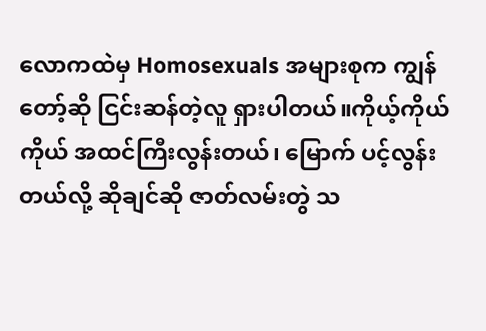လောကထဲမှ Homosexuals အများစုက ကျွန်တော့်ဆို ငြင်းဆန်တဲ့လူ ရှားပါတယ်။ကိုယ့်ကိုယ်ကိုယ် အထင်ကြီးလွန်းတယ်၊ မြောက် ပင့်လွန်းတယ်လို့ ဆိုချင်ဆို ဇာတ်လမ်းတွဲ သ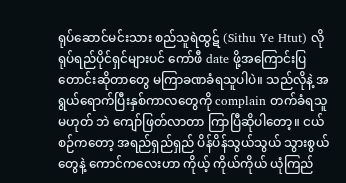ရုပ်ဆောင်မင်းသား စည်သူရဲထွဋ် (Sithu Ye Htut) လိုရုပ်ရည်ပိုင်ရှင်များပင် ကော်ဖီ date ဖို့အကြောင်းပြတောင်းဆိုတာတွေ မကြာခဏခံရသူပါပဲ။ သည်လိုနဲ့ အရွယ်ရောက်ပြီးနှစ်ကာလတွေကို complain တက်ခံရသူ မဟုတ် ဘဲ ကျော်ဖြတ်လာတာ ကြာပြီဆိုပါတော့။ ငယ်စဉ်ကတော့ အရည်ရှည်ရှည် ပိန်ပိန်သွယ်သွယ် သွားစွယ်တွေနဲ့ ကောင်ကလေးဟာ ကိုယ့် ကိုယ်ကိုယ် ယုံကြည်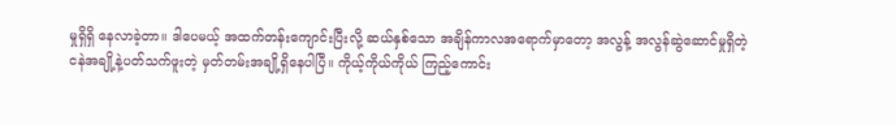မှုရှိရှိ နေလာခဲ့တာ။ ဒါပေမယ့် အထက်တန်းကျောင်းပြီးလို့ ဆယ်နှစ်သော အချိန်ကာလအရောက်မှာတော့ အလွန့် အလွန်ဆွဲဆောင်မှုရှိတဲ့ ငနဲအချို့နဲ့ပတ်သက်ဖူးတဲ့ မှတ်တမ်းအချို့ရှိနေပါပြီ။ ကိုယ့်ကိုယ်ကိုယ် ကြည့်ကောင်း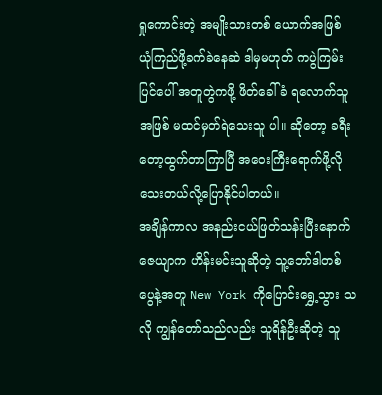ရှုကောင်းတဲ့ အမျိုးသားတစ် ယောက်အဖြစ် ယုံကြည်ဖို့ခက်ခဲနေဆဲ ဒါမှမဟုတ် ကပွဲကြမ်းပြင်ပေါ် အတူတွဲကဖို့ ဖိတ်ခေါ်ခံ ရလောက်သူအဖြစ် မထင်မှတ်ရဲသေးသူ ပါ။ ဆိုတော့ ခရီးတော့ထွက်တာကြာပြီ အဝေးကြီးရောက်ဖို့လိုသေးတယ်လို့ပြောနိုင်ပါတယ်။
အချိန်ကာလ အနည်းငယ်ဖြတ်သန်းပြီးနောက် ဇေယျာက ဟိန်းမင်းသူဆိုတဲ့ သူ့ဘော်ဒါတစ်ပွေနဲ့အတူ New York ကိုပြောင်းရွှေ့သွား သလို ကျွန်တော်သည်လည်း သူရိန်ဦးဆိုတဲ့ သူ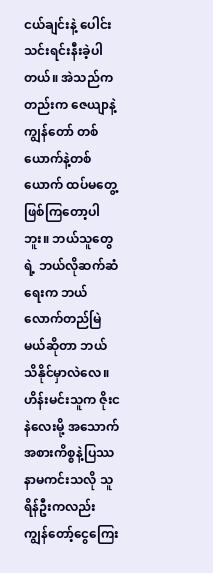ငယ်ချင်းနဲ့ ပေါင်းသင်းရင်းနီးခဲ့ပါတယ်။ အဲသည်ကတည်းက ဇေယျာနဲ့ ကျွန်တော် တစ် ယောက်နဲ့တစ်ယောက် ထပ်မတွေ့ဖြစ်ကြတော့ပါဘူး။ ဘယ်သူတွေရဲ့ ဘယ်လိုဆက်ဆံရေးက ဘယ်လောက်တည်မြဲမယ်ဆိုတာ ဘယ် သိနိုင်မှာလဲလေ။ ဟိန်းမင်းသူက ဇိုးငနဲလေးမို့ အသောက်အစားကိစ္စနဲ့ပြဿနာမကင်းသလို သူရိန်ဦးကလည်း ကျွန်တော့်ငွေကြေး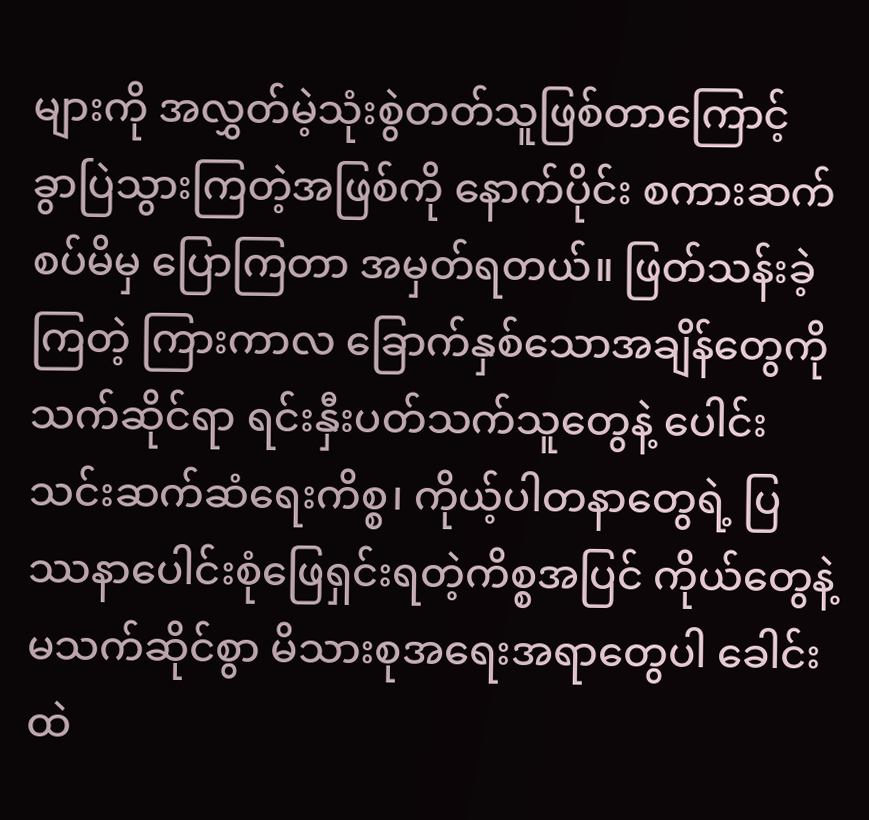များကို အလွှတ်မဲ့သုံးစွဲတတ်သူဖြစ်တာကြောင့် ခွာပြဲသွားကြတဲ့အဖြစ်ကို နောက်ပိုင်း စကားဆက်စပ်မိမှ ပြောကြတာ အမှတ်ရတယ်။ ဖြတ်သန်းခဲ့ကြတဲ့ ကြားကာလ ခြောက်နှစ်သောအချိန်တွေကို သက်ဆိုင်ရာ ရင်းနှီးပတ်သက်သူတွေနဲ့ ပေါင်းသင်းဆက်ဆံရေးကိစ္စ၊ ကိုယ့်ပါတနာတွေရဲ့ ပြဿနာပေါင်းစုံဖြေရှင်းရတဲ့ကိစ္စအပြင် ကိုယ်တွေနဲ့မသက်ဆိုင်စွာ မိသားစုအရေးအရာတွေပါ ခေါင်းထဲ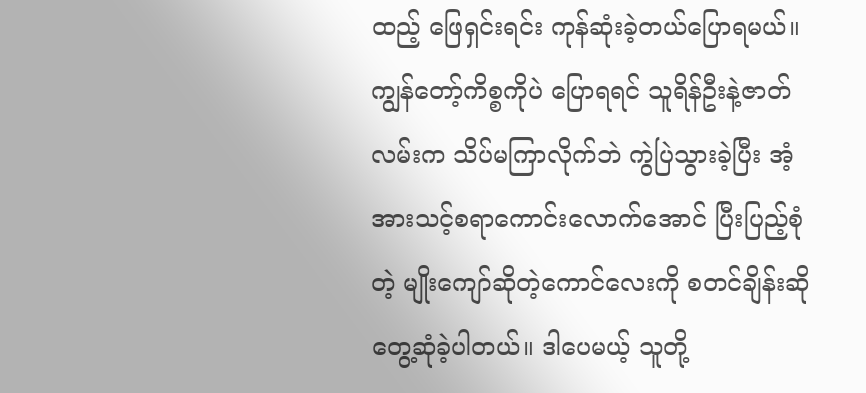ထည့် ဖြေရှင်းရင်း ကုန်ဆုံးခဲ့တယ်ပြောရမယ်။
ကျွန်တော့်ကိစ္စကိုပဲ ပြောရရင် သူရိန်ဦးနဲ့ဇာတ်လမ်းက သိပ်မကြာလိုက်ဘဲ ကွဲပြဲသွားခဲ့ပြီး အံ့အားသင့်စရာကောင်းလောက်အောင် ပြီးပြည့်စုံတဲ့ မျိုးကျော်ဆိုတဲ့ကောင်လေးကို စတင်ချိန်းဆိုတွေ့ဆုံခဲ့ပါတယ်။ ဒါပေမယ့် သူတို့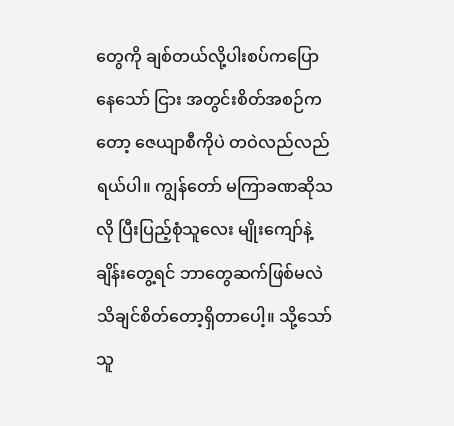တွေကို ချစ်တယ်လို့ပါးစပ်ကပြောနေသော် ငြား အတွင်းစိတ်အစဉ်ကတော့ ဇေယျာစီကိုပဲ တဝဲလည်လည်ရယ်ပါ။ ကျွန်တော် မကြာခဏဆိုသလို ပြီးပြည့်စုံသူလေး မျိုးကျော်နဲ့ ချိန်းတွေ့ရင် ဘာတွေဆက်ဖြစ်မလဲ သိချင်စိတ်တော့ရှိတာပေါ့။ သို့သော် သူ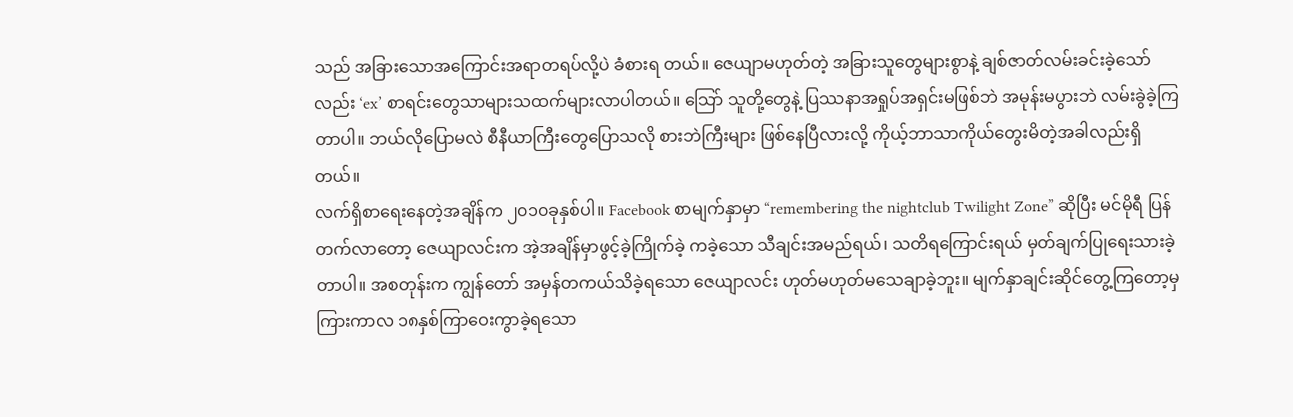သည် အခြားသောအကြောင်းအရာတရပ်လို့ပဲ ခံစားရ တယ်။ ဇေယျာမဟုတ်တဲ့ အခြားသူတွေများစွာနဲ့ ချစ်ဇာတ်လမ်းခင်းခဲ့သော်လည်း ‘ex’ စာရင်းတွေသာများသထက်များလာပါတယ်။ သြော် သူတို့တွေနဲ့ ပြဿနာအရှုပ်အရှင်းမဖြစ်ဘဲ အမုန်းမပွားဘဲ လမ်းခွဲခဲ့ကြတာပါ။ ဘယ်လိုပြောမလဲ စီနီယာကြီးတွေပြောသလို စားဘဲကြီးများ ဖြစ်နေပြီလားလို့ ကိုယ့်ဘာသာကိုယ်တွေးမိတဲ့အခါလည်းရှိတယ်။
လက်ရှိစာရေးနေတဲ့အချိန်က ၂၀၁၀ခုနှစ်ပါ။ Facebook စာမျက်နှာမှာ “remembering the nightclub Twilight Zone” ဆိုပြီး မင်မိုရီ ပြန်တက်လာတော့ ဇေယျာလင်းက အဲ့အချိန်မှာဖွင့်ခဲ့ကြိုက်ခဲ့ ကခဲ့သော သီချင်းအမည်ရယ်၊ သတိရကြောင်းရယ် မှတ်ချက်ပြုရေးသားခဲ့ တာပါ။ အစတုန်းက ကျွန်တော် အမှန်တကယ်သိခဲ့ရသော ဇေယျာလင်း ဟုတ်မဟုတ်မသေချာခဲ့ဘူး။ မျက်နှာချင်းဆိုင်တွေ့ကြတော့မှ ကြားကာလ ၁၈နှစ်ကြာဝေးကွာခဲ့ရသော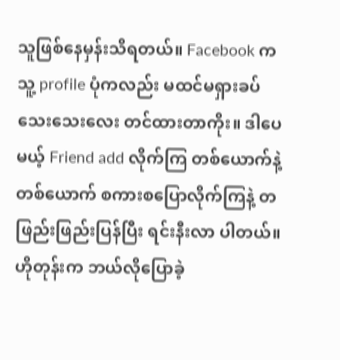သူဖြစ်နေမှန်းသိရတယ်။ Facebook က သူ့ profile ပုံကလည်း မထင်မရှားခပ်သေးသေးလေး တင်ထားတာကိုး။ ဒါပေမယ့် Friend add လိုက်ကြ တစ်ယောက်နဲ့တစ်ယောက် စကားစပြောလိုက်ကြနဲ့ တဖြည်းဖြည်းပြန်ပြီး ရင်းနီးလာ ပါတယ်။ ဟိုတုန်းက ဘယ်လိုပြောခဲ့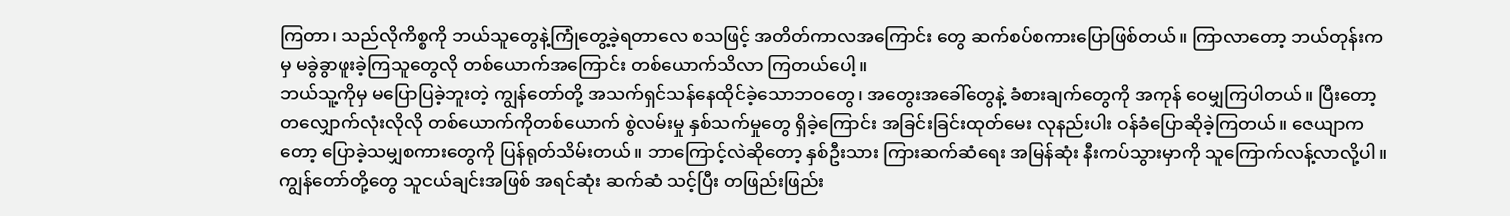ကြတာ၊ သည်လိုကိစ္စကို ဘယ်သူတွေနဲ့ကြုံတွေ့ခဲ့ရတာလေ စသဖြင့် အတိတ်ကာလအကြောင်း တွေ ဆက်စပ်စကားပြောဖြစ်တယ်။ ကြာလာတော့ ဘယ်တုန်းကမှ မခွဲခွာဖူးခဲ့ကြသူတွေလို တစ်ယောက်အကြောင်း တစ်ယောက်သိလာ ကြတယ်ပေါ့။
ဘယ်သူ့ကိုမှ မပြောပြခဲ့ဘူးတဲ့ ကျွန်တော်တို့ အသက်ရှင်သန်နေထိုင်ခဲ့သောဘဝတွေ၊ အတွေးအခေါ်တွေနဲ့ ခံစားချက်တွေကို အကုန် ဝေမျှကြပါတယ်။ ပြီးတော့ တလျှောက်လုံးလိုလို တစ်ယောက်ကိုတစ်ယောက် စွဲလမ်းမှု နှစ်သက်မှုတွေ ရှိခဲ့ကြောင်း အခြင်းခြင်းထုတ်မေး လုနည်းပါး ဝန်ခံပြောဆိုခဲ့ကြတယ်။ ဇေယျာကတော့ ပြောခဲ့သမျှစကားတွေကို ပြန်ရုတ်သိမ်းတယ်။ ဘာကြောင့်လဲဆိုတော့ နှစ်ဦးသား ကြားဆက်ဆံရေး အမြန်ဆုံး နီးကပ်သွားမှာကို သူကြောက်လန့်လာလို့ပါ။ ကျွန်တော်တို့တွေ သူငယ်ချင်းအဖြစ် အရင်ဆုံး ဆက်ဆံ သင့်ပြီး တဖြည်းဖြည်း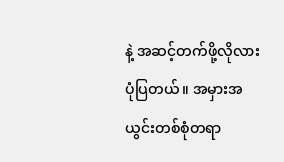နဲ့ အဆင့်တက်ဖို့လိုလားပုံပြတယ်။ အမှားအယွင်းတစ်စုံတရာ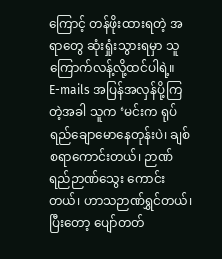ကြောင့် တန်ဖိုးထားရတဲ့ အရာတွေ ဆုံးရှုံးသွားရမှာ သူ ကြောက်လန့်လို့ထင်ပါရဲ့။
E-mails အပြန်အလှန်ပို့ကြတဲ့အခါ သူက ‘မင်းက ရုပ်ရည်ချောမောနေတုန်းပဲ၊ ချစ်စရာကောင်းတယ်၊ ဉာဏ်ရည်ဉာဏ်သွေး ကောင်း တယ်၊ ဟာသဉာဏ်ရွှင်တယ်၊ ပြီးတော့ ပျော်တတ်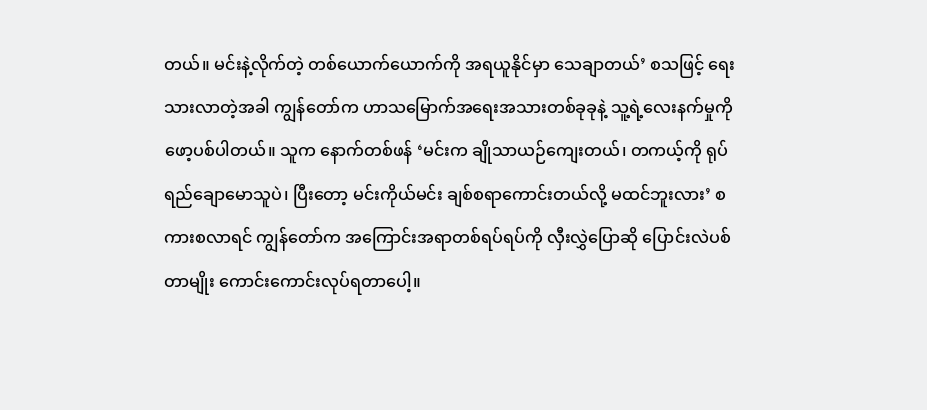တယ်။ မင်းနဲ့လိုက်တဲ့ တစ်ယောက်ယောက်ကို အရယူနိုင်မှာ သေချာတယ်’ စသဖြင့် ရေးသားလာတဲ့အခါ ကျွန်တော်က ဟာသမြောက်အရေးအသားတစ်ခုခုနဲ့ သူ့ရဲ့လေးနက်မှုကို ဖော့ပစ်ပါတယ်။ သူက နောက်တစ်ဖန် ‘မင်းက ချိုသာယဉ်ကျေးတယ်၊ တကယ့်ကို ရုပ်ရည်ချောမောသူပဲ၊ ပြီးတော့ မင်းကိုယ်မင်း ချစ်စရာကောင်းတယ်လို့ မထင်ဘူးလား’ စကားစလာရင် ကျွန်တော်က အကြောင်းအရာတစ်ရပ်ရပ်ကို လှီးလွှဲပြောဆို ပြောင်းလဲပစ်တာမျိုး ကောင်းကောင်းလုပ်ရတာပေါ့။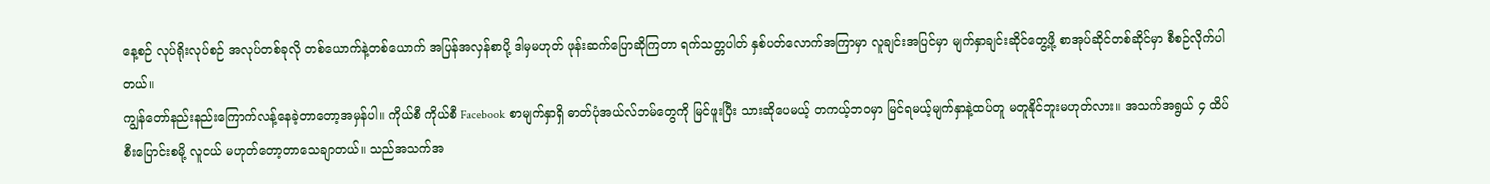နေ့စဉ် လုပ်ရိုးလုပ်စဉ် အလုပ်တစ်ခုလို တစ်ယောက်နဲ့တစ်ယောက် အပြန်အလှန်စာပို့ ဒါမှမဟုတ် ဖုန်းဆက်ပြောဆိုကြတာ ရက်သတ္တပါတ် နှစ်ပတ်လောက်အကြာမှာ လူချင်းအပြင်မှာ မျက်နှာချင်းဆိုင်တွေ့ဖို့ စာအုပ်ဆိုင်တစ်ဆိုင်မှာ စီစဉ်လိုက်ပါတယ်။
ကျွန်တော်နည်းနည်းကြောက်လန့်နေခဲ့တာတော့အမှန်ပါ။ ကိုယ်စီ ကိုယ်စီ Facebook စာမျက်နှာရှိ ဓာတ်ပုံအယ်လ်ဘမ်တွေကို မြင်ဖူးပြီး သားဆိုပေမယ့် တကယ့်ဘဝမှာ မြင်ရမယ့်မျက်နှာနဲ့ထပ်တူ မတူနိုင်ဘူးမဟုတ်လား။ အသက်အရွယ် ၄ ထိပ်စီးပြောင်းစမို့ လူငယ် မဟုတ်တော့တာသေချာတယ်။ သည်အသက်အ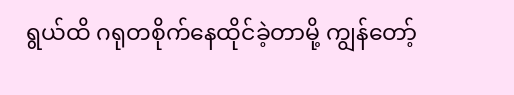ရွယ်ထိ ဂရုတစိုက်နေထိုင်ခဲ့တာမို့ ကျွန်တော့်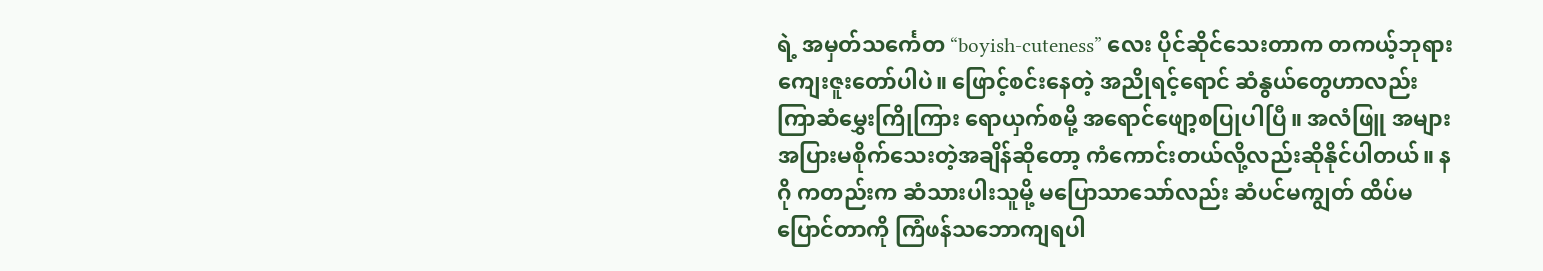ရဲ့ အမှတ်သင်္ကေတ “boyish-cuteness” လေး ပိုင်ဆိုင်သေးတာက တကယ့်ဘုရားကျေးဇူးတော်ပါပဲ။ ဖြောင့်စင်းနေတဲ့ အညိုရင့်ရောင် ဆံနွယ်တွေဟာလည်း ကြာဆံမွှေးကြိုကြား ရောယှက်စမို့ အရောင်ဖျော့စပြုပါပြီ။ အလံဖြူ အများအပြားမစိုက်သေးတဲ့အချိန်ဆိုတော့ ကံကောင်းတယ်လို့လည်းဆိုနိုင်ပါတယ်။ နဂို ကတည်းက ဆံသားပါးသူမို့ မပြောသာသော်လည်း ဆံပင်မကျွတ် ထိပ်မပြောင်တာကို ကြံဖန်သဘောကျရပါ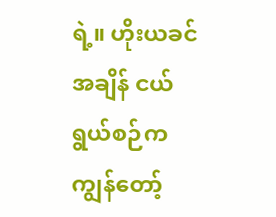ရဲ့။ ဟိုးယခင်အချိန် ငယ်ရွယ်စဉ်က ကျွန်တော့်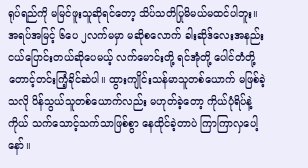ရုပ်ရည်ကို မမြင်ဖူးသူဆိုရင်တော့ သိပ်သတိပြုမိမယ်မထင်ပါဘူး။
အရပ်အမြင့် ၆ပေ ၂လက်မမှာ မဆိုစလောက် ခါးဆိုဒ်လေးအနည်းငယ်ပြောင်းတယ်ဆိုပေမယ့် လက်မောင်းတို့ ရင်အုံတို့ ပေါင်တံတို့ တောင့်တင်းကြံ့ခိုင်ဆဲပါ။ ထွားကျိုင်းသန်မာသူတစ်ယောက် မဖြစ်ခဲ့သလို ပိန်သွယ်သူတစ်ယောက်လည်း မဟုတ်ခဲ့တော့ ကိုယ်ပုံရိပ်နဲ့ ကိုယ် သက်သောင့်သက်သာဖြစ်စွာ နေထိုင်ခဲ့တာပဲ ကြာကြာလှပေါ့နော်။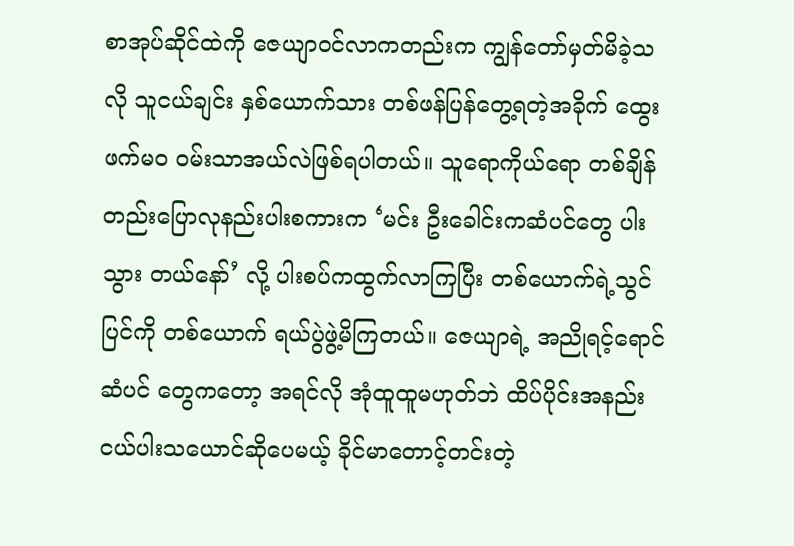စာအုပ်ဆိုင်ထဲကို ဇေယျာဝင်လာကတည်းက ကျွန်တော်မှတ်မိခဲ့သလို သူငယ်ချင်း နှစ်ယောက်သား တစ်ဖန်ပြန်တွေ့ရတဲ့အခိုက် ထွေး ဖက်မ၀ ဝမ်းသာအယ်လဲဖြစ်ရပါတယ်။ သူရောကိုယ်ရော တစ်ချိန်တည်းပြောလုနည်းပါးစကားက ‘မင်း ဦးခေါင်းကဆံပင်တွေ ပါးသွား တယ်နော်’ လို့ ပါးစပ်ကထွက်လာကြပြီး တစ်ယောက်ရဲ့သွင်ပြင်ကို တစ်ယောက် ရယ်ပွဲဖွဲ့မိကြတယ်။ ဇေယျာရဲ့ အညိုရင့်ရောင် ဆံပင် တွေကတော့ အရင်လို အုံထူထူမဟုတ်ဘဲ ထိပ်ပိုင်းအနည်းငယ်ပါးသယောင်ဆိုပေမယ့် ခိုင်မာတောင့်တင်းတဲ့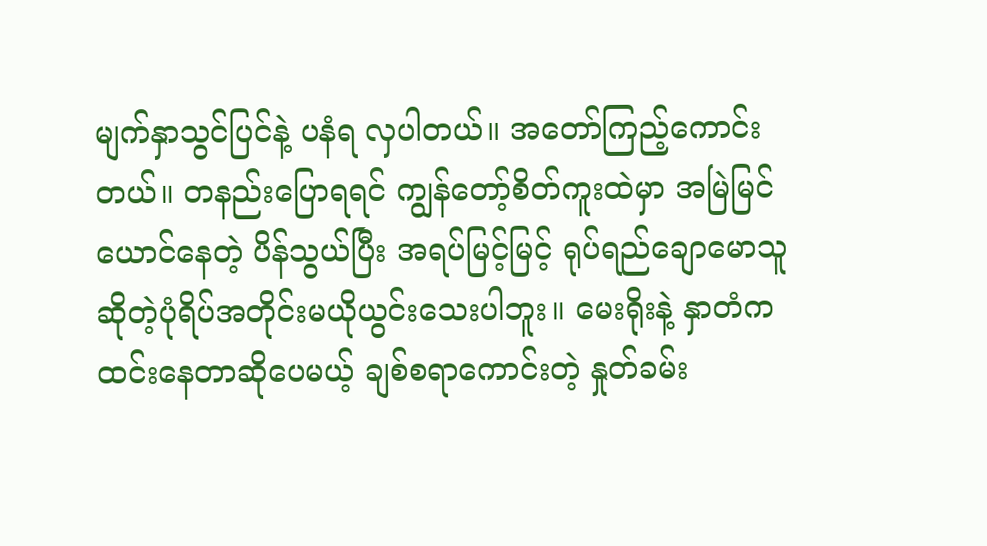မျက်နှာသွင်ပြင်နဲ့ ပနံရ လှပါတယ်။ အတော်ကြည့်ကောင်းတယ်။ တနည်းပြောရရင် ကျွန်တော့်စိတ်ကူးထဲမှာ အမြဲမြင်ယောင်နေတဲ့ ပိန်သွယ်ပြီး အရပ်မြင့်မြင့် ရုပ်ရည်ချောမောသူ ဆိုတဲ့ပုံရိပ်အတိုင်းမယိုယွင်းသေးပါဘူး။ မေးရိုးနဲ့ နှာတံက ထင်းနေတာဆိုပေမယ့် ချစ်စရာကောင်းတဲ့ နှုတ်ခမ်း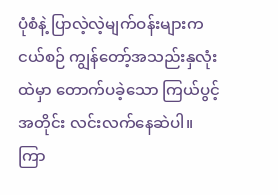ပုံစံနဲ့ ပြာလဲ့လဲ့မျက်ဝန်းများက ငယ်စဉ် ကျွန်တော့်အသည်းနှလုံးထဲမှာ တောက်ပခဲ့သော ကြယ်ပွင့်အတိုင်း လင်းလက်နေဆဲပါ။
ကြာ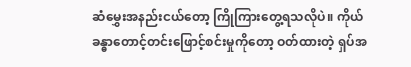ဆံမွှေးအနည်းငယ်တော့ ကြိုကြားတွေ့ရသလိုပဲ။ ကိုယ်ခန္ဓာတောင့်တင်းဖြောင့်စင်းမှုကိုတော့ ဝတ်ထားတဲ့ ရှပ်အ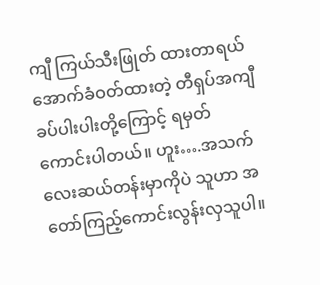ကျီ ကြယ်သီးဖြုတ် ထားတာရယ် အောက်ခံဝတ်ထားတဲ့ တီရှပ်အကျီ ခပ်ပါးပါးတို့ကြောင့် ရမှတ်ကောင်းပါတယ်။ ဟူး….အသက် လေးဆယ်တန်းမှာကိုပဲ သူဟာ အတော်ကြည့်ကောင်းလွန်းလှသူပါ။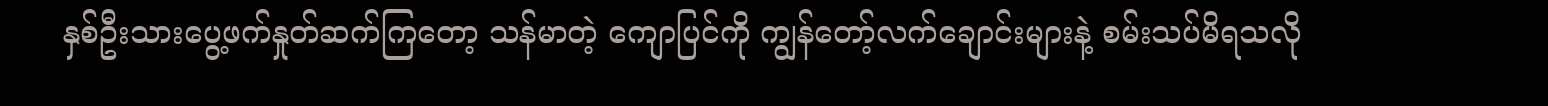နှစ်ဦးသားပွေ့ဖက်နှုတ်ဆက်ကြတော့ သန်မာတဲ့ ကျောပြင်ကို ကျွန်တော့်လက်ချောင်းများနဲ့ စမ်းသပ်မိရသလို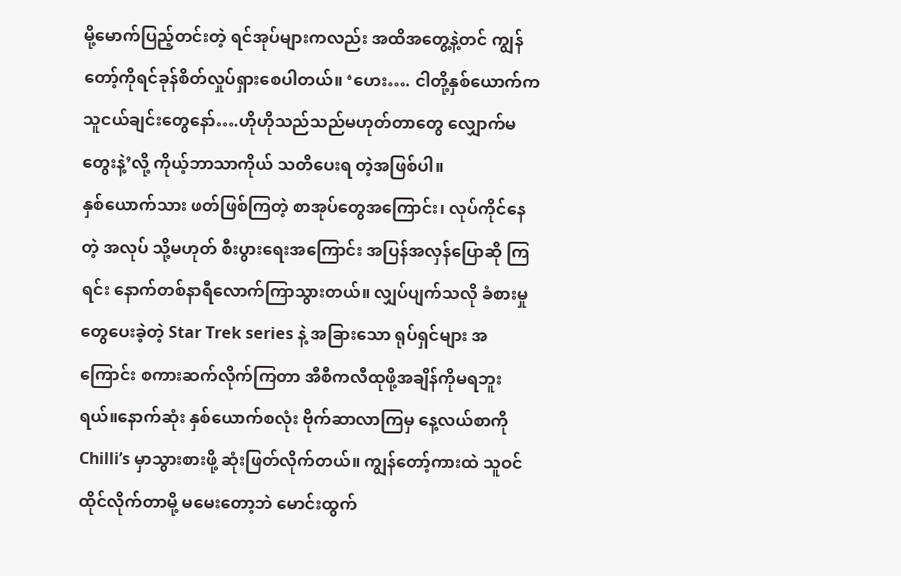မို့မောက်ပြည့်တင်းတဲ့ ရင်အုပ်များကလည်း အထိအတွေ့နဲ့တင် ကျွန်တော့်ကိုရင်ခုန်စိတ်လှုပ်ရှားစေပါတယ်။ ‘ဟေး…. ငါတို့နှစ်ယောက်က သူငယ်ချင်းတွေနော်….ဟိုဟိုသည်သည်မဟုတ်တာတွေ လျှောက်မတွေးနဲ့’လို့ ကိုယ့်ဘာသာကိုယ် သတိပေးရ တဲ့အဖြစ်ပါ။
နှစ်ယောက်သား ဖတ်ဖြစ်ကြတဲ့ စာအုပ်တွေအကြောင်း၊ လုပ်ကိုင်နေတဲ့ အလုပ် သို့မဟုတ် စီးပွားရေးအကြောင်း အပြန်အလှန်ပြောဆို ကြရင်း နောက်တစ်နာရီလောက်ကြာသွားတယ်။ လျှပ်ပျက်သလို ခံစားမှုတွေပေးခဲ့တဲ့ Star Trek series နဲ့ အခြားသော ရုပ်ရှင်များ အကြောင်း စကားဆက်လိုက်ကြတာ အီစီကလီထုဖို့အချိန်ကိုမရဘူးရယ်။နောက်ဆုံး နှစ်ယောက်စလုံး ဗိုက်ဆာလာကြမှ နေ့လယ်စာကို Chilli’s မှာသွားစားဖို့ ဆုံးဖြတ်လိုက်တယ်။ ကျွန်တော့်ကားထဲ သူဝင်ထိုင်လိုက်တာမို့ မမေးတော့ဘဲ မောင်းထွက်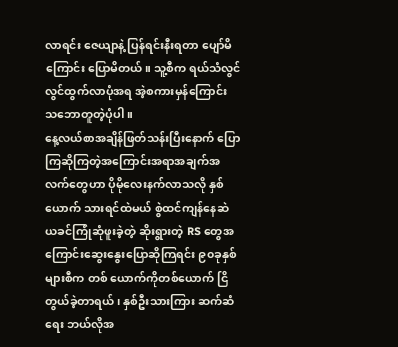လာရင်း ဇေယျာနဲ့ ပြန်ရင်းနီးရတာ ပျော်မိကြောင်း ပြောမိတယ်။ သူ့စီက ရယ်သံလွင်လွင်ထွက်လာပုံအရ အဲ့စကားမှန်ကြောင်း သဘောတူတဲ့ပုံပါ။
နေ့လယ်စာအချိန်ဖြတ်သန်းပြီးနောက် ပြောကြဆိုကြတဲ့အကြောင်းအရာအချက်အလက်တွေဟာ ပိုမိုလေးနက်လာသလို နှစ်ယောက် သားရင်ထဲမယ် စွဲထင်ကျန်နေဆဲ ယခင်ကြုံဆုံဖူးခဲ့တဲ့ ဆိုးရွားတဲ့ RS တွေအကြောင်းဆွေးနွေးပြောဆိုကြရင်း ၉၀ခုနှစ်များစီက တစ် ယောက်ကိုတစ်ယောက် ငြိတွယ်ခဲ့တာရယ်၊ နှစ်ဦးသားကြား ဆက်ဆံရေး ဘယ်လိုအ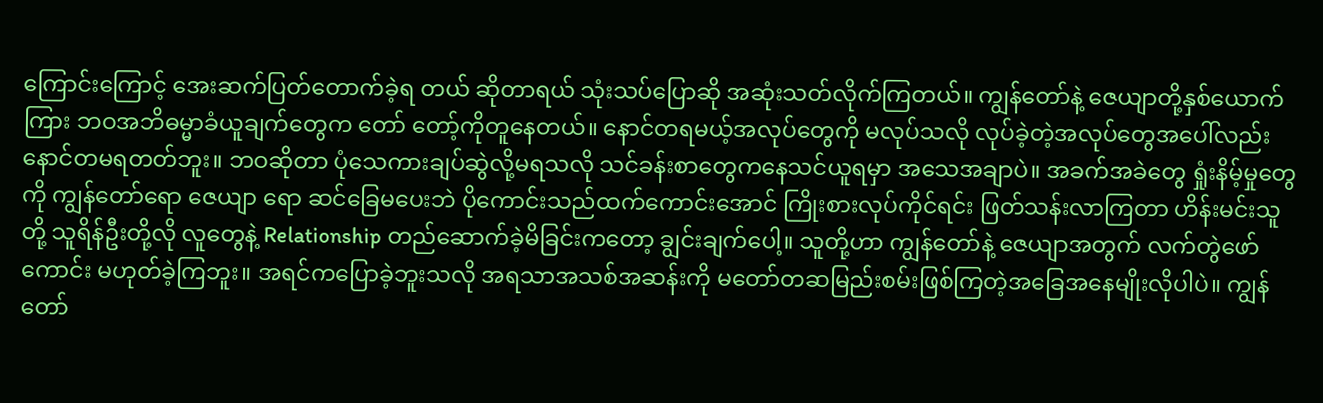ကြောင်းကြောင့် အေးဆက်ပြတ်တောက်ခဲ့ရ တယ် ဆိုတာရယ် သုံးသပ်ပြောဆို အဆုံးသတ်လိုက်ကြတယ်။ ကျွန်တော်နဲ့ ဇေယျာတို့နှစ်ယောက်ကြား ဘဝအဘိဓမ္မာခံယူချက်တွေက တော် တော့်ကိုတူနေတယ်။ နောင်တရမယ့်အလုပ်တွေကို မလုပ်သလို လုပ်ခဲ့တဲ့အလုပ်တွေအပေါ်လည်း နောင်တမရတတ်ဘူး။ ဘဝဆိုတာ ပုံသေကားချပ်ဆွဲလို့မရသလို သင်ခန်းစာတွေကနေသင်ယူရမှာ အသေအချာပဲ။ အခက်အခဲတွေ ရှုံးနိမ့်မှုတွေကို ကျွန်တော်ရော ဇေယျာ ရော ဆင်ခြေမပေးဘဲ ပိုကောင်းသည်ထက်ကောင်းအောင် ကြိုးစားလုပ်ကိုင်ရင်း ဖြတ်သန်းလာကြတာ ဟိန်းမင်းသူတို့ သူရိန်ဦးတို့လို လူတွေနဲ့ Relationship တည်ဆောက်ခဲ့မိခြင်းကတော့ ချွင်းချက်ပေါ့။ သူတို့ဟာ ကျွန်တော်နဲ့ ဇေယျာအတွက် လက်တွဲဖော်ကောင်း မဟုတ်ခဲ့ကြဘူး။ အရင်ကပြောခဲ့ဘူးသလို အရသာအသစ်အဆန်းကို မတော်တဆမြည်းစမ်းဖြစ်ကြတဲ့အခြေအနေမျိုးလိုပါပဲ။ ကျွန်တော်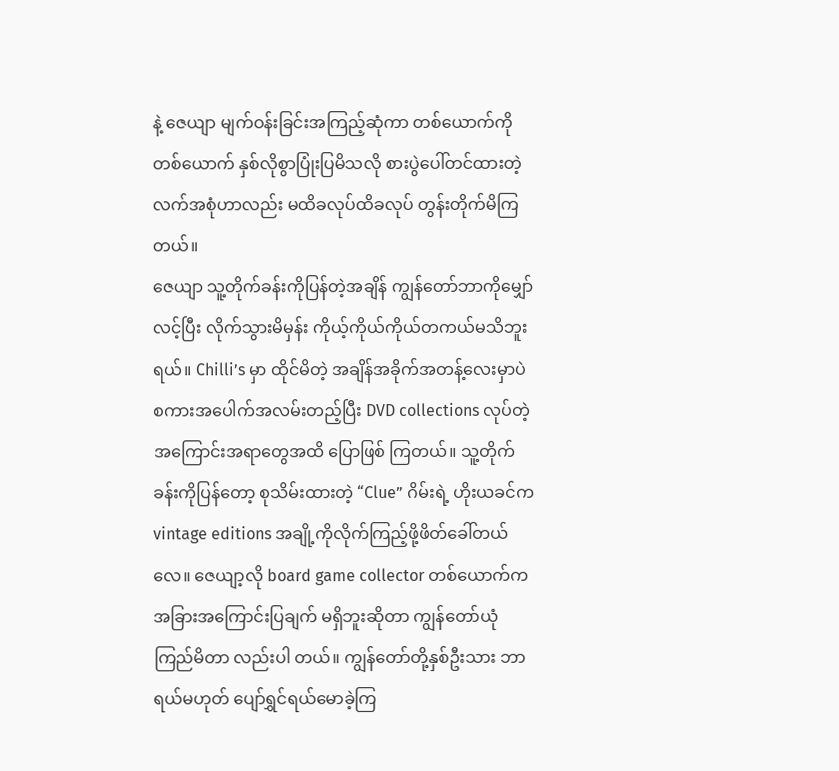နဲ့ ဇေယျာ မျက်ဝန်းခြင်းအကြည့်ဆုံကာ တစ်ယောက်ကိုတစ်ယောက် နှစ်လိုစွာပြုံးပြမိသလို စားပွဲပေါ်တင်ထားတဲ့ လက်အစုံဟာလည်း မထိခလုပ်ထိခလုပ် တွန်းတိုက်မိကြတယ်။
ဇေယျာ သူ့တိုက်ခန်းကိုပြန်တဲ့အချိန် ကျွန်တော်ဘာကိုမျှော်လင့်ပြီး လိုက်သွားမိမှန်း ကိုယ့်ကိုယ်ကိုယ်တကယ်မသိဘူးရယ်။ Chilli’s မှာ ထိုင်မိတဲ့ အချိန်အခိုက်အတန့်လေးမှာပဲ စကားအပေါက်အလမ်းတည့်ပြီး DVD collections လုပ်တဲ့အကြောင်းအရာတွေအထိ ပြောဖြစ် ကြတယ်။ သူ့တိုက်ခန်းကိုပြန်တော့ စုသိမ်းထားတဲ့ “Clue” ဂိမ်းရဲ့ ဟိုးယခင်က vintage editions အချို့ကိုလိုက်ကြည့်ဖို့ဖိတ်ခေါ်တယ် လေ။ ဇေယျာ့လို board game collector တစ်ယောက်က အခြားအကြောင်းပြချက် မရှိဘူးဆိုတာ ကျွန်တော်ယုံကြည်မိတာ လည်းပါ တယ်။ ကျွန်တော်တို့နှစ်ဦးသား ဘာရယ်မဟုတ် ပျော်ရွှင်ရယ်မောခဲ့ကြ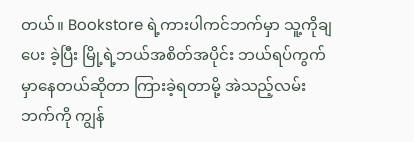တယ်။ Bookstore ရဲ့ကားပါကင်ဘက်မှာ သူ့ကိုချပေး ခဲ့ပြီး မြို့ရဲ့ဘယ်အစိတ်အပိုင်း ဘယ်ရပ်ကွက်မှာနေတယ်ဆိုတာ ကြားခဲ့ရတာမို့ အဲသည့်လမ်းဘက်ကို ကျွန်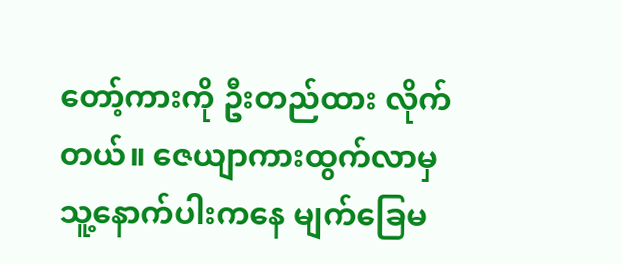တော့်ကားကို ဦးတည်ထား လိုက်တယ်။ ဇေယျာကားထွက်လာမှ သူ့နောက်ပါးကနေ မျက်ခြေမ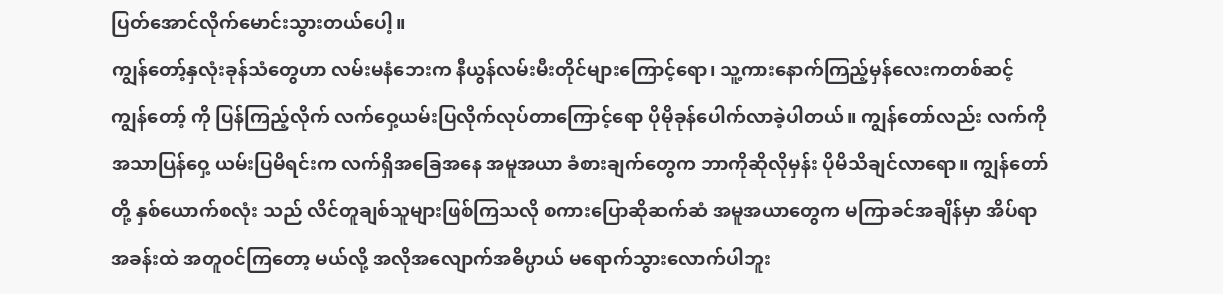ပြတ်အောင်လိုက်မောင်းသွားတယ်ပေါ့။
ကျွန်တော့်နှလုံးခုန်သံတွေဟာ လမ်းမနံဘေးက နီယွန်လမ်းမီးတိုင်များကြောင့်ရော၊ သူ့ကားနောက်ကြည့်မှန်လေးကတစ်ဆင့် ကျွန်တော့် ကို ပြန်ကြည့်လိုက် လက်ဝှေ့ယမ်းပြလိုက်လုပ်တာကြောင့်ရော ပိုမိုခုန်ပေါက်လာခဲ့ပါတယ်။ ကျွန်တော်လည်း လက်ကို အသာပြန်ဝှေ့ ယမ်းပြမိရင်းက လက်ရှိအခြေအနေ အမူအယာ ခံစားချက်တွေက ဘာကိုဆိုလိုမှန်း ပိုမိသိချင်လာရော။ ကျွန်တော်တို့ နှစ်ယောက်စလုံး သည် လိင်တူချစ်သူများဖြစ်ကြသလို စကားပြောဆိုဆက်ဆံ အမူအယာတွေက မကြာခင်အချိန်မှာ အိပ်ရာအခန်းထဲ အတူဝင်ကြတော့ မယ်လို့ အလိုအလျောက်အဓိပ္ပာယ် မရောက်သွားလောက်ပါဘူး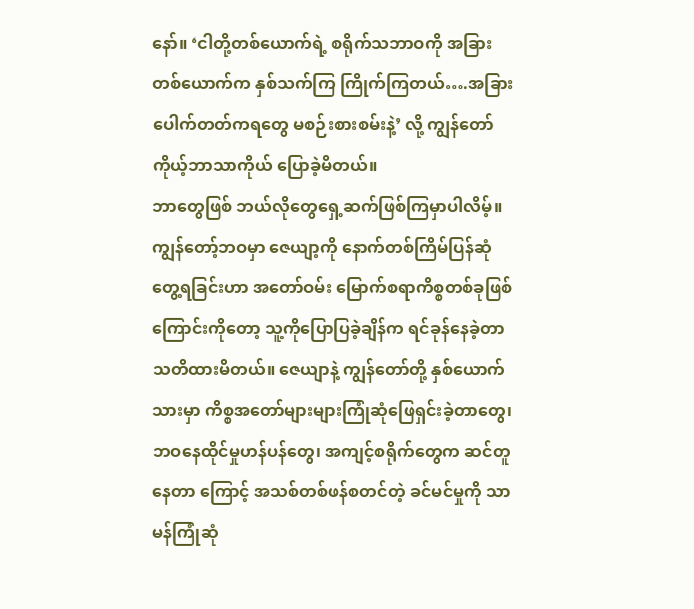နော်။ ‘ငါတို့တစ်ယောက်ရဲ့ စရိုက်သဘာဝကို အခြားတစ်ယောက်က နှစ်သက်ကြ ကြိုက်ကြတယ်….အခြားပေါက်တတ်ကရတွေ မစဉ်းစားစမ်းနဲ့’ လို့ ကျွန်တော် ကိုယ့်ဘာသာကိုယ် ပြောခဲ့မိတယ်။
ဘာတွေဖြစ် ဘယ်လိုတွေရှေ့ဆက်ဖြစ်ကြမှာပါလိမ့်။ ကျွန်တော့်ဘဝမှာ ဇေယျာ့ကို နောက်တစ်ကြိမ်ပြန်ဆုံတွေ့ရခြင်းဟာ အတော်ဝမ်း မြောက်စရာကိစ္စတစ်ခုဖြစ်ကြောင်းကိုတော့ သူ့ကိုပြောပြခဲ့ချိန်က ရင်ခုန်နေခဲ့တာသတိထားမိတယ်။ ဇေယျာနဲ့ ကျွန်တော်တို့ နှစ်ယောက်သားမှာ ကိစ္စအတော်များများကြုံဆုံဖြေရှင်းခဲ့တာတွေ၊ ဘဝနေထိုင်မှုဟန်ပန်တွေ၊ အကျင့်စရိုက်တွေက ဆင်တူနေတာ ကြောင့် အသစ်တစ်ဖန်စတင်တဲ့ ခင်မင်မှုကို သာမန်ကြုံဆုံ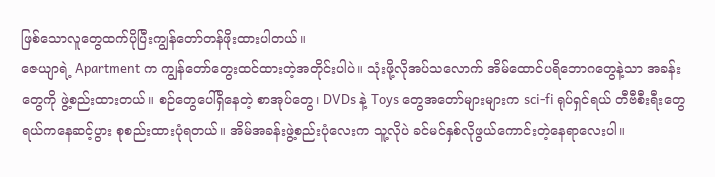ဖြစ်သောလူတွေထက်ပိုပြီးကျွန်တော်တန်ဖိုးထားပါတယ်။
ဇေယျာရဲ့ Apartment က ကျွန်တော်တွေးထင်ထားတဲ့အတိုင်းပါပဲ။ သုံးဖို့လိုအပ်သလောက် အိမ်ထောင်ပရိဘောဂတွေနဲ့သာ အခန်း တွေကို ဖွဲ့စည်းထားတယ်။ စဉ်တွေပေါ်ရှိနေတဲ့ စာအုပ်တွေ၊ DVDs နဲ့ Toys တွေအတော်များများက sci-fi ရုပ်ရှင်ရယ် တီဗီစီးရီးတွေ ရယ်ကနေဆင့်ပွား စုစည်းထားပုံရတယ်။ အိမ်အခန်းဖွဲ့စည်းပုံလေးက သူ့လိုပဲ ခင်မင်နှစ်လိုဖွယ်ကောင်းတဲ့နေရာလေးပါ။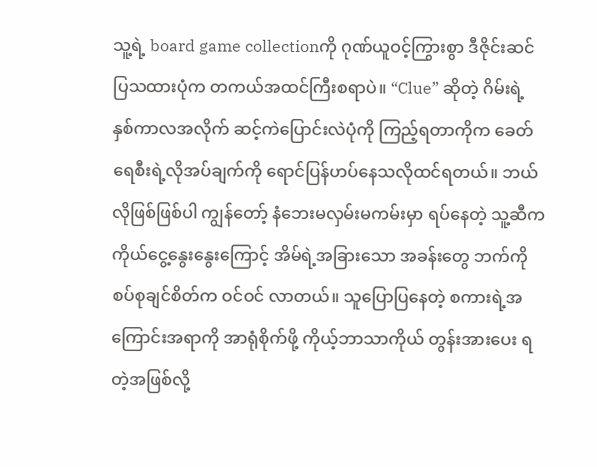သူ့ရဲ့ board game collectionကို ဂုဏ်ယူဝင့်ကြွားစွာ ဒီဇိုင်းဆင် ပြသထားပုံက တကယ်အထင်ကြီးစရာပဲ။ “Clue” ဆိုတဲ့ ဂိမ်းရဲ့ နှစ်ကာလအလိုက် ဆင့်ကဲပြောင်းလဲပုံကို ကြည့်ရတာကိုက ခေတ်ရေစီးရဲ့လိုအပ်ချက်ကို ရောင်ပြန်ဟပ်နေသလိုထင်ရတယ်။ ဘယ်လိုဖြစ်ဖြစ်ပါ ကျွန်တော့် နံဘေးမလှမ်းမကမ်းမှာ ရပ်နေတဲ့ သူ့ဆီက ကိုယ်ငွေ့နွေးနွေးကြောင့် အိမ်ရဲ့အခြားသော အခန်းတွေ ဘက်ကို စပ်စုချင်စိတ်က ဝင်ဝင် လာတယ်။ သူပြောပြနေတဲ့ စကားရဲ့အကြောင်းအရာကို အာရုံစိုက်ဖို့ ကိုယ့်ဘာသာကိုယ် တွန်းအားပေး ရတဲ့အဖြစ်လို့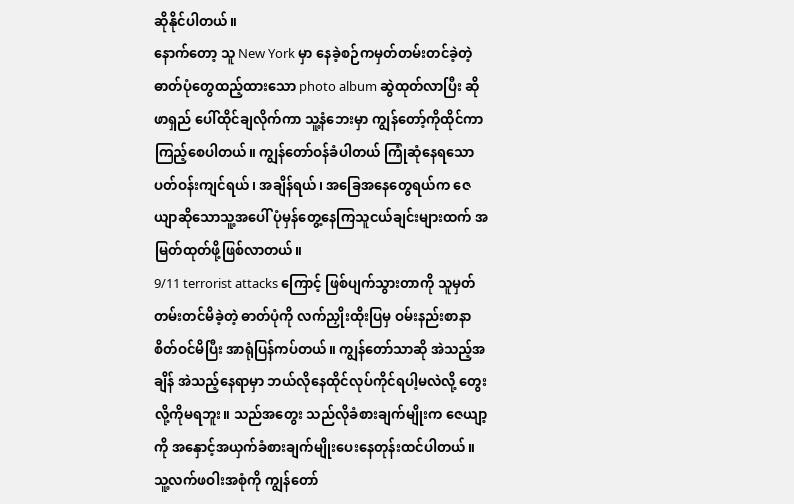ဆိုနိုင်ပါတယ်။
နောက်တော့ သူ New York မှာ နေခဲ့စဉ်ကမှတ်တမ်းတင်ခဲ့တဲ့ ဓာတ်ပုံတွေထည့်ထားသော photo album ဆွဲထုတ်လာပြီး ဆိုဖာရှည် ပေါ်ထိုင်ချလိုက်ကာ သူ့နံဘေးမှာ ကျွန်တော့်ကိုထိုင်ကာကြည့်စေပါတယ်။ ကျွန်တော်ဝန်ခံပါတယ် ကြုံဆုံနေရသော ပတ်ဝန်းကျင်ရယ်၊ အချိန်ရယ်၊ အခြေအနေတွေရယ်က ဇေယျာဆိုသောသူ့အပေါ် ပုံမှန်တွေ့နေကြသူငယ်ချင်းများထက် အမြတ်ထုတ်ဖို့ဖြစ်လာတယ်။
9/11 terrorist attacks ကြောင့် ဖြစ်ပျက်သွားတာကို သူမှတ်တမ်းတင်မိခဲ့တဲ့ ဓာတ်ပုံကို လက်ညှိုးထိုးပြမှ ဝမ်းနည်းစာနာစိတ်ဝင်မိပြီး အာရုံပြန်ကပ်တယ်။ ကျွန်တော်သာဆို အဲသည့်အချိန် အဲသည့်နေရာမှာ ဘယ်လိုနေထိုင်လုပ်ကိုင်ရပါ့မလဲလို့ တွေးလို့ကိုမရဘူး။ သည်အတွေး သည်လိုခံစားချက်မျိုးက ဇေယျာ့ကို အနှောင့်အယှက်ခံစားချက်မျိုးပေးနေတုန်းထင်ပါတယ်။ သူ့လက်ဖဝါးအစုံကို ကျွန်တော်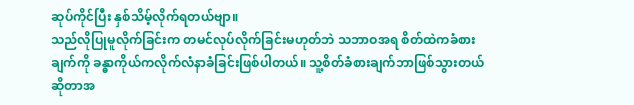ဆုပ်ကိုင်ပြီး နှစ်သိမ့်လိုက်ရတယ်ဗျာ။
သည်လိုပြုမူလိုက်ခြင်းက တမင်လုပ်လိုက်ခြင်းမဟုတ်ဘဲ သဘာဝအရ စိတ်ထဲကခံစားချက်ကို ခန္ဓာကိုယ်ကလိုက်လံနာခံခြင်းဖြစ်ပါတယ်။ သူ့စိတ်ခံစားချက်ဘာဖြစ်သွားတယ်ဆိုတာအ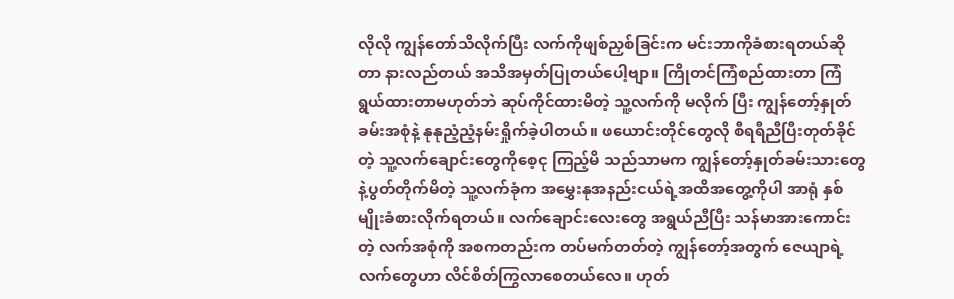လိုလို ကျွန်တော်သိလိုက်ပြီး လက်ကိုဖျစ်ညှစ်ခြင်းက မင်းဘာကိုခံစားရတယ်ဆိုတာ နားလည်တယ် အသိအမှတ်ပြုတယ်ပေါ့ဗျာ။ ကြိုတင်ကြံစည်ထားတာ ကြံရွယ်ထားတာမဟုတ်ဘဲ ဆုပ်ကိုင်ထားမိတဲ့ သူ့လက်ကို မလိုက် ပြီး ကျွန်တော့်နှုတ်ခမ်းအစုံနဲ့ နုနုညံ့ညံ့နမ်းရှိုက်ခဲ့ပါတယ်။ ဖယောင်းတိုင်တွေလို စီရရီညီပြီးတုတ်ခိုင်တဲ့ သူ့လက်ချောင်းတွေကိုစေ့ငု ကြည့်မိ သည်သာမက ကျွန်တော့်နှုတ်ခမ်းသားတွေနဲ့ပွတ်တိုက်မိတဲ့ သူ့လက်ခုံက အမွှေးနုအနည်းငယ်ရဲ့အထိအတွေ့ကိုပါ အာရုံ နှစ်မျိုးခံစားလိုက်ရတယ်။ လက်ချောင်းလေးတွေ အရွယ်ညီပြီး သန်မာအားကောင်းတဲ့ လက်အစုံကို အစကတည်းက တပ်မက်တတ်တဲ့ ကျွန်တော့်အတွက် ဇေယျာရဲ့လက်တွေဟာ လိင်စိတ်ကြွလာစေတယ်လေ။ ဟုတ်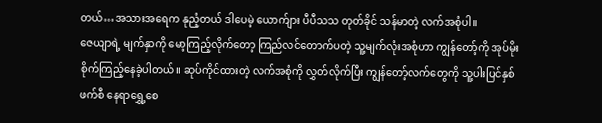တယ်…အသားအရေက နုညံ့တယ် ဒါပေမဲ့ ယောက်ျား ပီပီသသ တုတ်ခိုင် သန်မာတဲ့ လက်အစုံပါ။
ဇေယျာရဲ့ မျက်နှာကို မော့ကြည့်လိုက်တော့ ကြည်လင်တောက်ပတဲ့ သူ့မျက်လုံးအစုံဟာ ကျွန်တော့်ကို အုပ်မိုးစိုက်ကြည့်နေခဲ့ပါတယ်။ ဆုပ်ကိုင်ထားတဲ့ လက်အစုံကို လွှတ်လိုက်ပြီး ကျွန်တော့်လက်တွေကို သူ့ပါးပြင်နှစ်ဖက်စီ နေရာရွှေ့စေ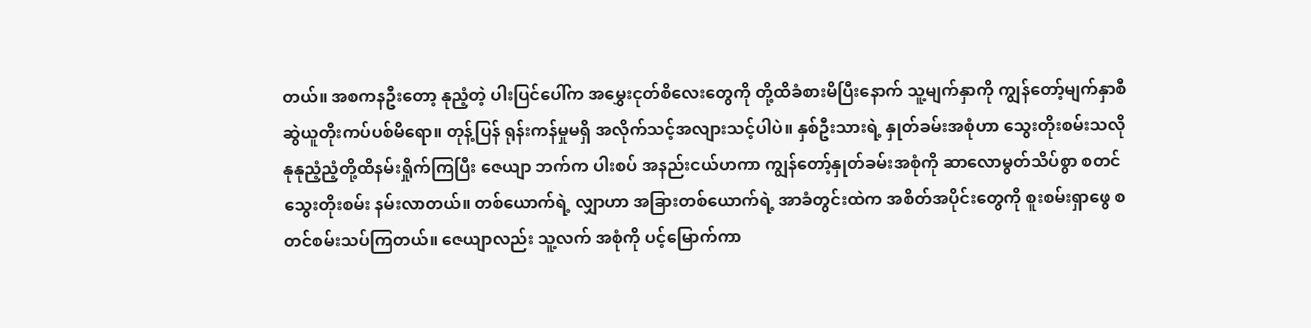တယ်။ အစကနဦးတော့ နုညံ့တဲ့ ပါးပြင်ပေါ်က အမွှေးငုတ်စိလေးတွေကို တို့ထိခံစားမိပြီးနောက် သူ့မျက်နှာကို ကျွန်တော့်မျက်နှာစီ ဆွဲယူတိုးကပ်ပစ်မိရော။ တုန့်ပြန် ရုန်းကန်မှုမရှိ အလိုက်သင့်အလျားသင့်ပါပဲ။ နှစ်ဦးသားရဲ့ နှုတ်ခမ်းအစုံဟာ သွေးတိုးစမ်းသလို နုနုညံ့ညံ့တို့ထိနမ်းရှိုက်ကြပြီး ဇေယျာ ဘက်က ပါးစပ် အနည်းငယ်ဟကာ ကျွန်တော့်နှုတ်ခမ်းအစုံကို ဆာလောမွတ်သိပ်စွာ စတင်သွေးတိုးစမ်း နမ်းလာတယ်။ တစ်ယောက်ရဲ့ လျှာဟာ အခြားတစ်ယောက်ရဲ့ အာခံတွင်းထဲက အစိတ်အပိုင်းတွေကို စူးစမ်းရှာဖွေ စတင်စမ်းသပ်ကြတယ်။ ဇေယျာလည်း သူ့လက် အစုံကို ပင့်မြောက်ကာ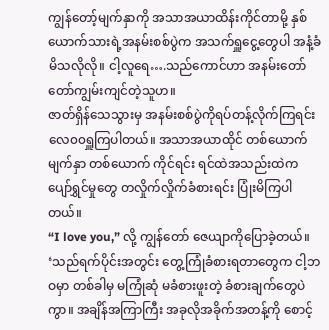ကျွန်တော့်မျက်နှာကို အသာအယာထိန်းကိုင်တာမို့ နှစ်ယောက်သားရဲ့အနမ်းစစ်ပွဲက အသက်ရှူငွေ့တွေပါ အနံ့ခံမိသလိုလို။ ငါ့လူရေ….သည်ကောင်ဟာ အနမ်းတော်တော်ကျွမ်းကျင်တဲ့သူဟ။
ဇာတ်ရှိန်သေသွားမှ အနမ်းစစ်ပွဲကိုရပ်တန့်လိုက်ကြရင်း လေ၀၀ရှူကြပါတယ်။ အသာအယာထိုင် တစ်ယောက်မျက်နှာ တစ်ယောက် ကိုင်ရင်း ရင်ထဲအသည်းထဲက ပျော်ရွှင်မှုတွေ တလှိုက်လှိုက်ခံစားရင်း ပြုံးမိကြပါတယ်။
“I love you,” လို့ ကျွန်တော် ဇေယျာကိုပြောခဲ့တယ်။
‘သည်ရက်ပိုင်းအတွင်း တွေ့ကြုံခံစားရတာတွေက ငါ့ဘဝမှာ တစ်ခါမှ မကြုံဆုံ မခံစားဖူးတဲ့ ခံစားချက်တွေပဲကွာ။ အချိန်အကြာကြီး အခုလိုအခိုက်အတန့်ကို စောင့်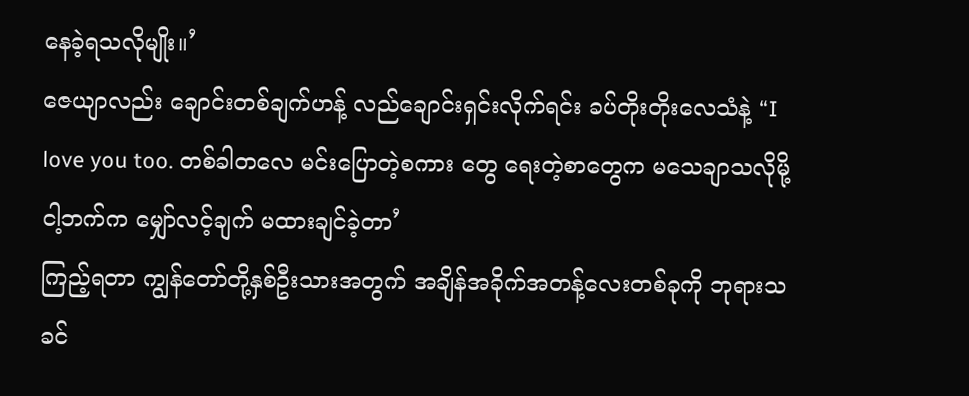နေခဲ့ရသလိုမျိုး။’
ဇေယျာလည်း ချောင်းတစ်ချက်ဟန့် လည်ချောင်းရှင်းလိုက်ရင်း ခပ်တိုးတိုးလေသံနဲ့ “I love you too. တစ်ခါတလေ မင်းပြောတဲ့စကား တွေ ရေးတဲ့စာတွေက မသေချာသလိုမို့ ငါ့ဘက်က မျှော်လင့်ချက် မထားချင်ခဲ့တာ’
ကြည့်ရတာ ကျွန်တော်တို့နှစ်ဦးသားအတွက် အချိန်အခိုက်အတန့်လေးတစ်ခုကို ဘုရားသခင်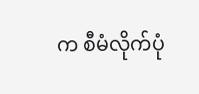က စီမံလိုက်ပုံ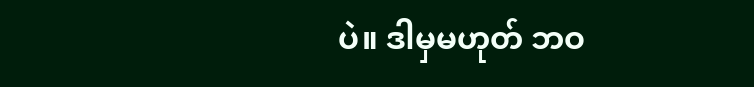ပဲ။ ဒါမှမဟုတ် ဘဝ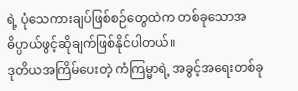ရဲ့ ပုံသေကားချပ်ဖြစ်စဉ်တွေထဲက တစ်ခုသောအဓိပ္ပာယ်ဖွင့်ဆိုချက်ဖြစ်နိုင်ပါတယ်။
ဒုတိယအကြိမ်ပေးတဲ့ ကံကြမ္မာရဲ့ အခွင့်အရေးတစ်ခု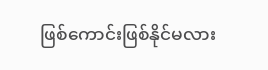ဖြစ်ကောင်းဖြစ်နိုင်မလား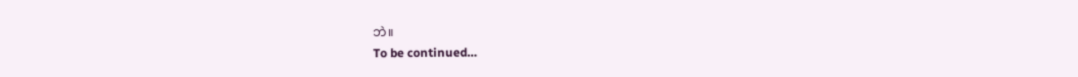ဘဲ။
To be continued…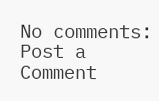No comments:
Post a Comment